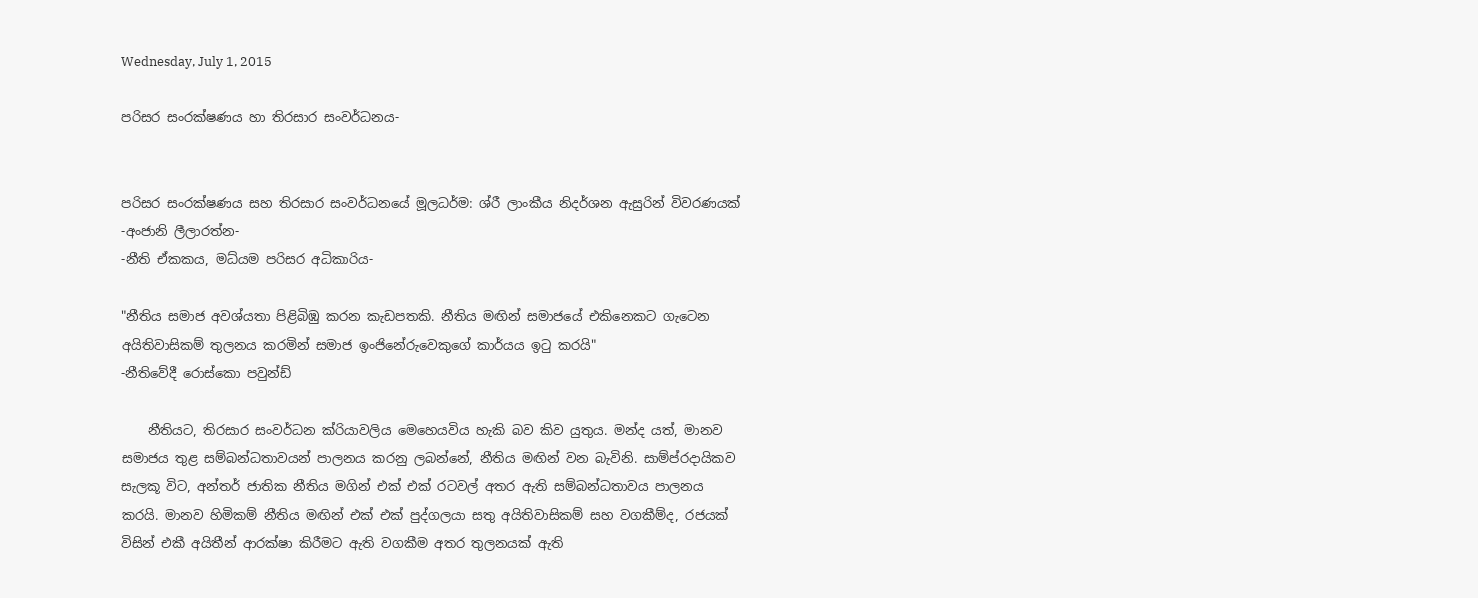Wednesday, July 1, 2015

පරිසර සංරක්ෂණය හා තිරසාර සංවර්ධනය-


පරිසර සංරක්ෂණය සහ තිරසාර සංවර්ධනයේ මූලධර්ම: ශ්රී ලාංකීය නිදර්ශන ඇසුරින් විවරණයක්
-අංජානි ලීලාරත්න-
-නීති ඒකකය, මධ්යම පරිසර අධිකාරිය-

"නීතිය සමාජ අවශ්යතා පිළිබිඹු කරන කැඩපතකි. නීතිය මඟින් සමාජයේ එකිනෙකට ගැටෙන අයිතිවාසිකම් තුලනය කරමින් සමාජ ඉංජිනේරුවෙකුගේ කාර්යය ඉටු කරයි"
-නීතිවේදී රොස්කො පවුන්ඩ්

    නීතියට, තිරසාර සංවර්ධන ක්රියාවලිය මෙහෙයවිය හැකි බව කිව යුතුය. මන්ද යත්, මානව සමාජය තුළ සම්බන්ධතාවයන් පාලනය කරනු ලබන්නේ, නීතිය මඟින් වන බැවිනි. සාම්ප්රදායිකව සැලකූ විට, අන්තර් ජාතික නීතිය මගින් එක් එක් රටවල් අතර ඇති සම්බන්ධතාවය පාලනය කරයි. මානව හිමිකම් නීතිය මඟින් එක් එක් පුද්ගලයා සතු අයිතිවාසිකම් සහ වගකීම්ද, රජයක් විසින් එකී අයිතීන් ආරක්ෂා කිරීමට ඇති වගකීම අතර තුලනයක් ඇති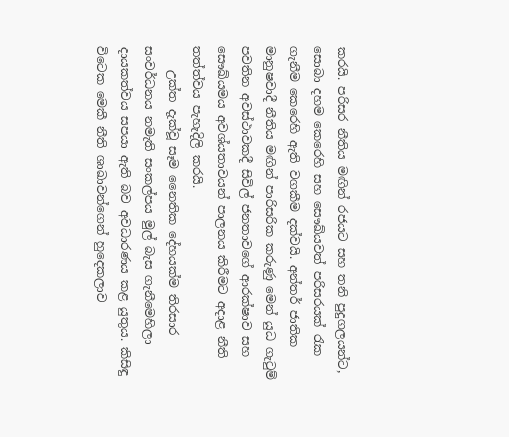කරයි. පරිසර නීතිය මඟින් රජයට සහ තනි පුදුගලයන්ට, සොබා දහම කෙරෙහි සහ සෞඛ්යවත් පරිසරයක් රැක ගැනීම කෙරෙහි ඇති වගකීම දක්වයි. අන්තර් ජාතික මානුෂවාදී නීතිය මඟින් පාරිසරික කරුණු මෙන් යුධ ගැටුම් පවතින අවස්ථාවකදී සිවිල් ජනතාවගේ ආරක්ෂාව සහ සෞඛ්යමය අවශ්යතාවයන් පාලනය කිරීමට අදාළ නීති තත්ත්වය පැහැදිලි කරයි.
    උක්ත දැක්වූ සෑම නෛතික දේහයක්ම තිරසාර සංවර්ධනය නමැති සංකල්පය මුල් බැස ගැනීමෙහිලා දායකත්වය සපයා ඇති බව අවධාරණය කළ යුතුය. කිසිඳු විටෙක මෙකී නීති ශාඛාවන්ගෙන් හුදෙකලාව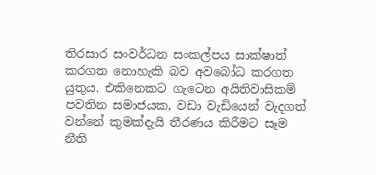තිරසාර සංවර්ධන සංකල්පය සාක්ෂාත් කරගත නොහැකි බව අවබෝධ කරගත යුතුය. එකිනෙකට ගැටෙන අයිතිවාසිකම් පවතින සමාජයක, වඩා වැඩියෙන් වැදගත් වන්නේ කුමක්දැයි තීරණය කිරීමට සෑම නීති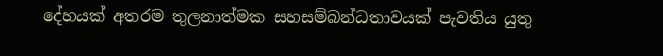දේහයක් අතරම තුලනාත්මක සහසම්බන්ධතාවයක් පැවතිය යුතු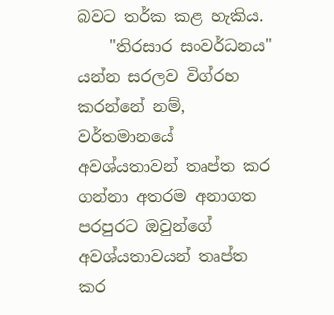බවට තර්ක කළ හැකිය.
    "තිරසාර සංවර්ධනය" යන්න සරලව විග්රහ කරන්නේ නම්, වර්තමානයේ අවශ්යතාවන් තෘප්ත කර ගන්නා අතරම අනාගත පරපුරට ඔවුන්ගේ අවශ්යතාවයන් තෘප්ත කර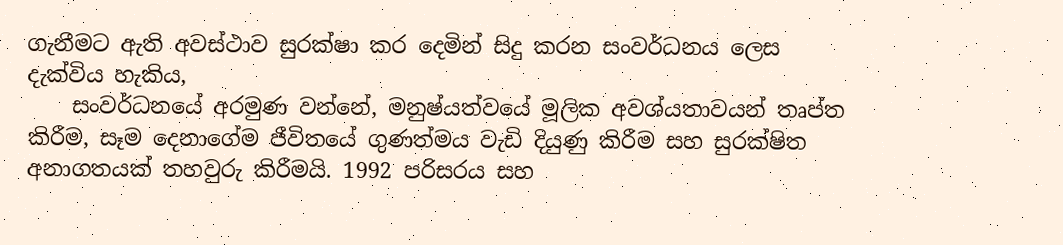ගැනීමට ඇති අවස්ථාව සුරක්ෂා කර දෙමින් සිදු කරන සංවර්ධනය ලෙස දැක්විය හැකිය,
    සංවර්ධනයේ අරමුණ වන්නේ, මනුෂ්යත්වයේ මූලික අවශ්යතාවයන් තෘප්ත කිරීම, සෑම දෙනාගේම ජීවිතයේ ගුණත්මය වැඩි දියුණු කිරීම සහ සුරක්ෂිත අනාගතයක් තහවුරු කිරීමයි. 1992 පරිසරය සහ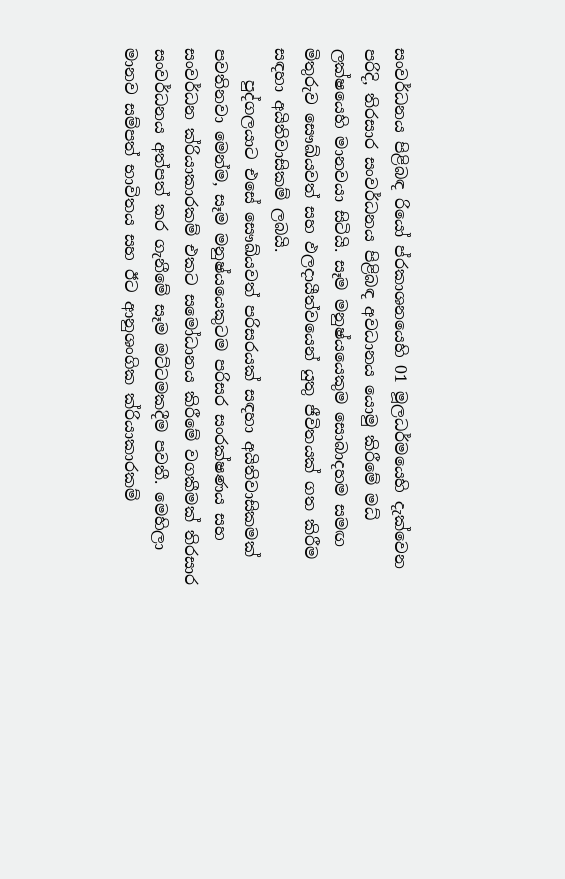සංවර්ධනය පිළිබඳ රියෝ ප්රකාශනයෙහි 01 මූලධර්මයෙහි දැක්වෙන පරිදි, තිරසාර සංවර්ධනය පිළිබඳ අවධානය යොමු කිරීමේ මධ් ලක්ෂයෙහි මානවයා සිටියි. සෑම මනුෂ්යයෙකුම සොබාදහම සමඟ මිතුරුව සෞඛ්යවත් සහ ඵලදායීත්වයෙන් යුතු ජීවිතයක් ගත කිරීම සඳහා අයිතිවාසිකම් ලබයි.
    පුද්ගලයාට එසේ සෞඛ්යවත් පරිසරයක් සඳහා අයිතිවාසිකමක් පවතිනවා මෙන්ම, සෑම මනුෂ්යයෙකුටම පරිසර සංරක්ෂණය සහ සංවර්ධන ක්රියාකාරකම් එකට සමෝධානය කිරීමේ වගකීමක් තිරසාර සංවර්ධනය අත්පත් කර ගැනීමේ සෑම මට්ටමකදීම පවතී. මෙහිලා මානව සම්පත් භාවිතය සහ ඊට ආනුශංගික ක්රියාකාරකම්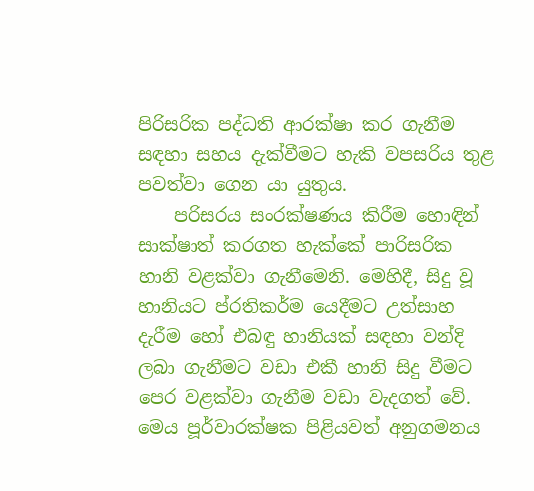පිරිසරික පද්ධති ආරක්ෂා කර ගැනීම සඳහා සහය දැක්වීමට හැකි වපසරිය තුළ පවත්වා ගෙන යා යුතුය.
    පරිසරය සංරක්ෂණය කිරීම හොඳින් සාක්ෂාත් කරගත හැක්කේ පාරිසරික හානි වළක්වා ගැනීමෙනි. මෙහිදී, සිදු වූ හානියට ප්රතිකර්ම යෙදීමට උත්සාහ දැරීම හෝ එබඳු හානියක් සඳහා වන්දි ලබා ගැනීමට වඩා එකී හානි සිදු වීමට පෙර වළක්වා ගැනීම වඩා වැදගත් වේ. මෙය පූර්වාරක්ෂක පිළියවත් අනුගමනය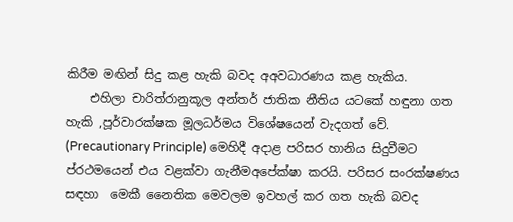කිරීම මඟින් සිදු කළ හැකි බවද අඅවධාරණය කළ හැකිය.
    එහිලා චාරිත්රානුකූල අන්තර් ජාතික නීතිය යටකේ හඳුනා ගත හැකි ,පූර්වාරක්ෂක මූලධර්මය විශේෂයෙන් වැදගත් වේ. (Precautionary Principle) මෙහිදී අදාළ පරිසර හානිය සිදුවීමට ප්රථමයෙන් එය වළක්වා ගැනීමඅපේක්ෂා කරයි. පරිසර සංරක්ෂණය සඳහා  මෙකී නෛතික මෙවලම ඉවහල් කර ගත හැකි බවද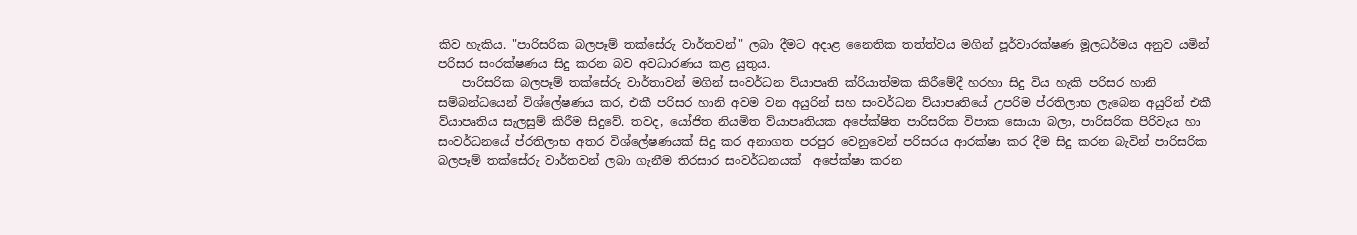කිව හැකිය. "පාරිසරික බලපෑම් තක්සේරු වාර්තවන්" ලබා දීමට අදාළ නෛතික තත්ත්වය මගින් පූර්වාරක්ෂණ මූලධර්මය අනුව යමින් පරිසර සංරක්ෂණය සිදු කරන බව අවධාරණය කළ යුතුය.
    පාරිසරික බලපෑම් තක්සේරු වාර්තාවන් මගින් සංවර්ධන ව්යාපෘති ක්රියාත්මක කිරීමේදී හරහා සිදු විය හැකි පරිසර හානි සම්බන්ධයෙන් විශ්ලේෂණය කර, එකී පරිසර හානි අවම වන අයුරින් සහ සංවර්ධන ව්යාපෘතියේ උපරිම ප්රතිලාභ ලැබෙන අයුරින් එකී ව්යාපෘතිය සැලසුම් කිරීම සිදුවේ. තවද, යෝජිත නියමිත ව්යාපෘතියක අපේක්ෂිත පාරිසරික විපාක සොයා බලා, පාරිසරික පිරිවැය හා සංවර්ධනයේ ප්රතිලාභ අතර විශ්ලේෂණයක් සිදු කර අනාගත පරපුර වෙනුවෙන් පරිසරය ආරක්ෂා කර දීම සිදු කරන බැවින් පාරිසරික බලපෑම් තක්සේරු වාර්තවන් ලබා ගැනීම තිරසාර සංවර්ධනයක්  අපේක්ෂා කරන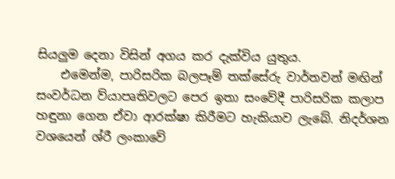සියලුම දෙනා විසින් අගය කර දැක්විය යුතුය.
    එමෙන්ම, පාරිසරික බලපෑම් තක්සේරු වාර්තවන් මඟින් සංවර්ධන ව්යාපෘතිවලට පෙර ඉතා සංවේදී පාරිසරික කලාප හඳුනා ගෙන ඒවා ආරක්ෂා කිරීමට හැකියාව ලැබේ. නිදර්ශන වශයෙන් ශ්රී ලංකාවේ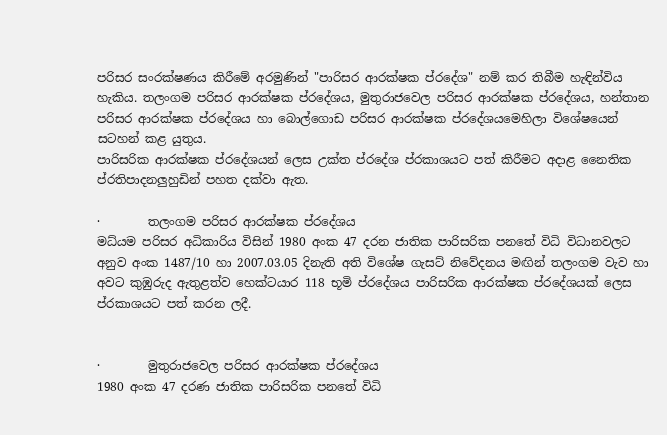පරිසර සංරක්ෂණය කිරීමේ අරමුණින් "පාරිසර ආරක්ෂක ප්රදේශ" නම් කර තිබීම හැඳින්විය හැකිය. තලංගම පරිසර ආරක්ෂක ප්රදේශය, මුතුරාජවෙල පරිසර ආරක්ෂක ප්රදේශය, හන්තාන පරිසර ආරක්ෂක ප්රදේශය හා බොල්ගොඩ පරිසර ආරක්ෂක ප්රදේශයමෙහිලා විශේෂයෙන් සටහන් කළ යුතුය.
පාරිසරික ආරක්ෂක ප්රදේශයන් ලෙස උක්ත ප්රදේශ ප්රකාශයට පත් කිරීමට අදාළ නෛතික ප්රතිපාදනලුහුඩින් පහත දක්වා ඇත.

·        තලංගම පරිසර ආරක්ෂක ප්රදේශය
මධ්යම පරිසර අධිකාරිය විසින් 1980 අංක 47 දරන ජාතික පාරිසරික පනතේ විධි විධානවලට අනුව අංක 1487/10 හා 2007.03.05 දිනැති අති විශේෂ ගැසට් නිවේදනය මඟින් තලංගම වැව හා අවට කුඹුරුද ඇතුළත්ව හෙක්ටයාර 118 භූමි ප්රදේශය පාරිසරික ආරක්ෂක ප්රදේශයක් ලෙස ප්රකාශයට පත් කරන ලදී.


·        මුතුරාජවෙල පරිසර ආරක්ෂක ප්රදේශය
1980 අංක 47 දරණ ජාතික පාරිසරික පනතේ විධි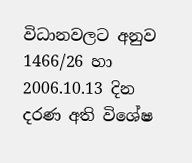විධානවලට අනුව 1466/26 හා 2006.10.13 දින දරණ අති විශේෂ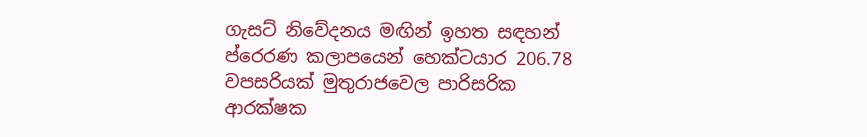ගැසට් නිවේදනය මඟින් ඉහත සඳහන් ප්රෙරණ කලාපයෙන් හෙක්ටයාර 206.78 වපසරියක් මුතුරාජවෙල පාරිසරික ආරක්ෂක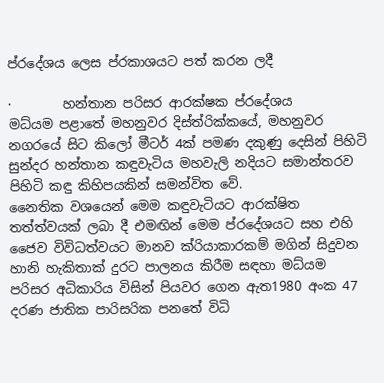ප්රදේශය ලෙස ප්රකාශයට පත් කරන ලදී

·        හන්තාන පරිසර ආරක්ෂක ප්රදේශය
මධ්යම පළාතේ මහනුවර දිස්ත්රික්කයේ, මහනුවර නගරයේ සිට කිලෝ මීටර් 4ක් පමණ දකුණු දෙසින් පිහිටි සුන්දර හන්තාන කඳුවැටිය මහවැලි නදියට සමාන්තරව පිහිටි කඳු කිහිපයකින් සමන්විත වේ.
නෛතික වශයෙන් මෙම කඳුවැටියට ආරක්ෂිත තත්ත්වයක් ලබා දී එමඟින් මෙම ප්රදේශයට සහ එහි ජෛව විවිධත්වයට මානව ක්රියාකාරකම් මගින් සිදුවන හානි හැකිතාක් දුරට පාලනය කිරීම සඳහා මධ්යම පරිසර අධිකාරිය විසින් පියවර ගෙන ඇත1980 අංක 47 දරණ ජාතික පාරිසරික පනතේ විධි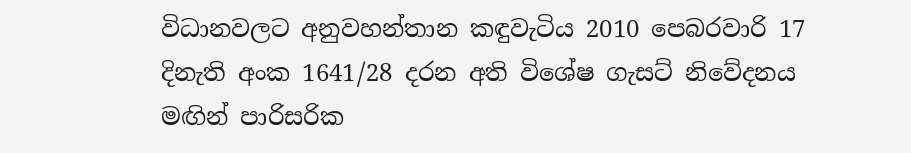විධානවලට අනුවහන්තාන කඳුවැටිය 2010 පෙබරවාරි 17 දිනැති අංක 1641/28 දරන අති විශේෂ ගැසට් නිවේදනය මඟින් පාරිසරික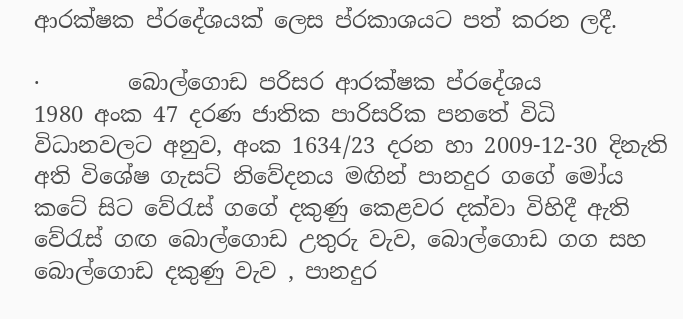ආරක්ෂක ප්රදේශයක් ලෙස ප්රකාශයට පත් කරන ලදී.

·        බොල්ගොඩ පරිසර ආරක්ෂක ප්රදේශය
1980 අංක 47 දරණ ජාතික පාරිසරික පනතේ විධි විධානවලට අනුව, අංක 1634/23 දරන හා 2009-12-30 දිනැති අති විශේෂ ගැසට් නිවේදනය මඟින් පානදුර ගගේ මෝය කටේ සිට වේරැස් ගගේ දකුණු කෙළවර දක්වා විහිදී ඇති වේරැස් ගඟ බොල්ගොඩ උතුරු වැව, බොල්ගොඩ ගග සහ බොල්ගොඩ දකුණු වැව , පානදුර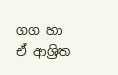ගග හා ඒ ආශ්‍රිත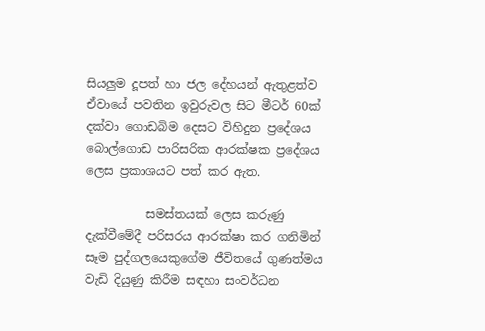සියලුම දූපත් හා ජල දේහයන් ඇතුළත්ව ඒවායේ පවතින ඉවුරුවල සිට මීටර් 60ක් දක්වා ගොඩබිම දෙසට විහිදුන ප්‍රදේශය බොල්ගොඩ පාරිසරික ආරක්ෂක ප්‍රදේශය ලෙස ප්‍රකාශයට පත් කර ඇත.

          සමස්තයක් ලෙස කරුණු දැක්වීමේදී පරිසරය ආරක්ෂා කර ගනිමින්  සෑම පුද්ගලයෙකුගේම ජීවිතයේ ගුණත්මය වැඩි දියුණු කිරීම සඳහා සංවර්ධන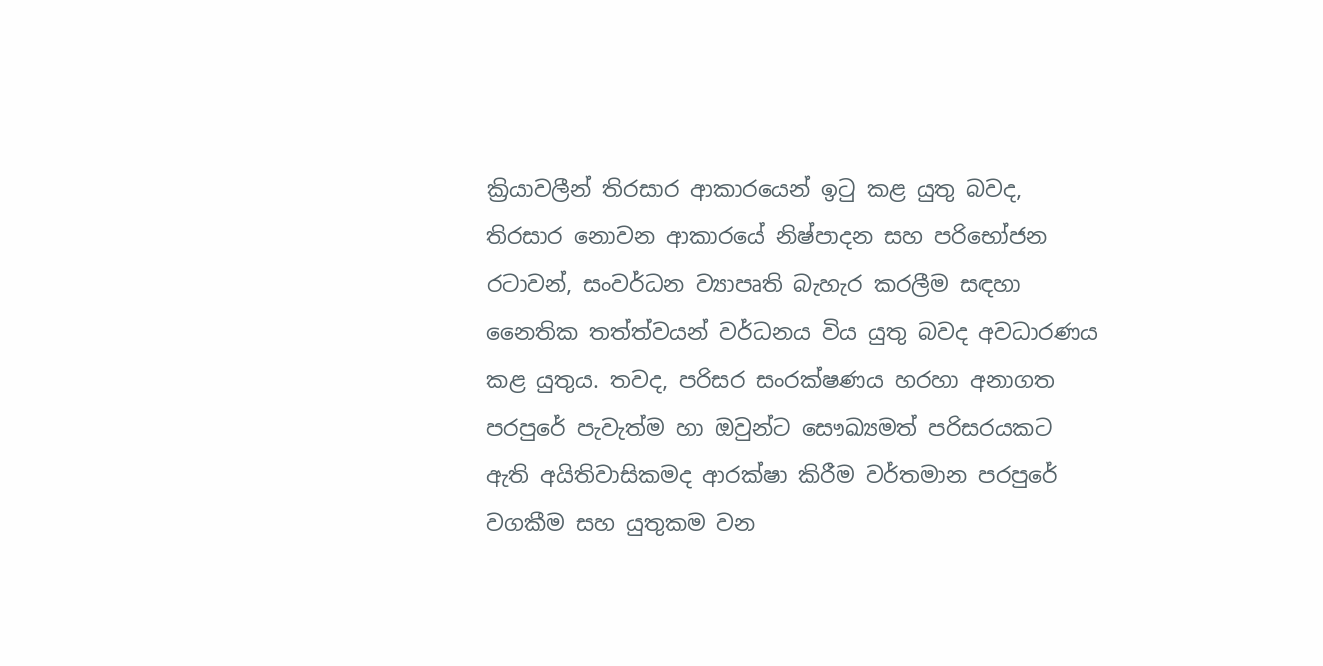ක්‍රියාවලීන් තිරසාර ආකාරයෙන් ඉටු කළ යුතු බවද, තිරසාර නොවන ආකාරයේ නිෂ්පාදන සහ පරිභෝජන රටාවන්, සංවර්ධන ව්‍යාපෘති බැහැර කරලීම සඳහා නෛතික තත්ත්වයන් වර්ධනය විය යුතු බවද අවධාරණය කළ යුතුය. තවද, පරිසර සංරක්ෂණය හරහා අනාගත පරපුරේ පැවැත්ම හා ඔවුන්ට සෞඛ්‍යමත් පරිසරයකට ඇති අයිතිවාසිකමද ආරක්ෂා කිරීම වර්තමාන පරපුරේ වගකීම සහ යුතුකම වන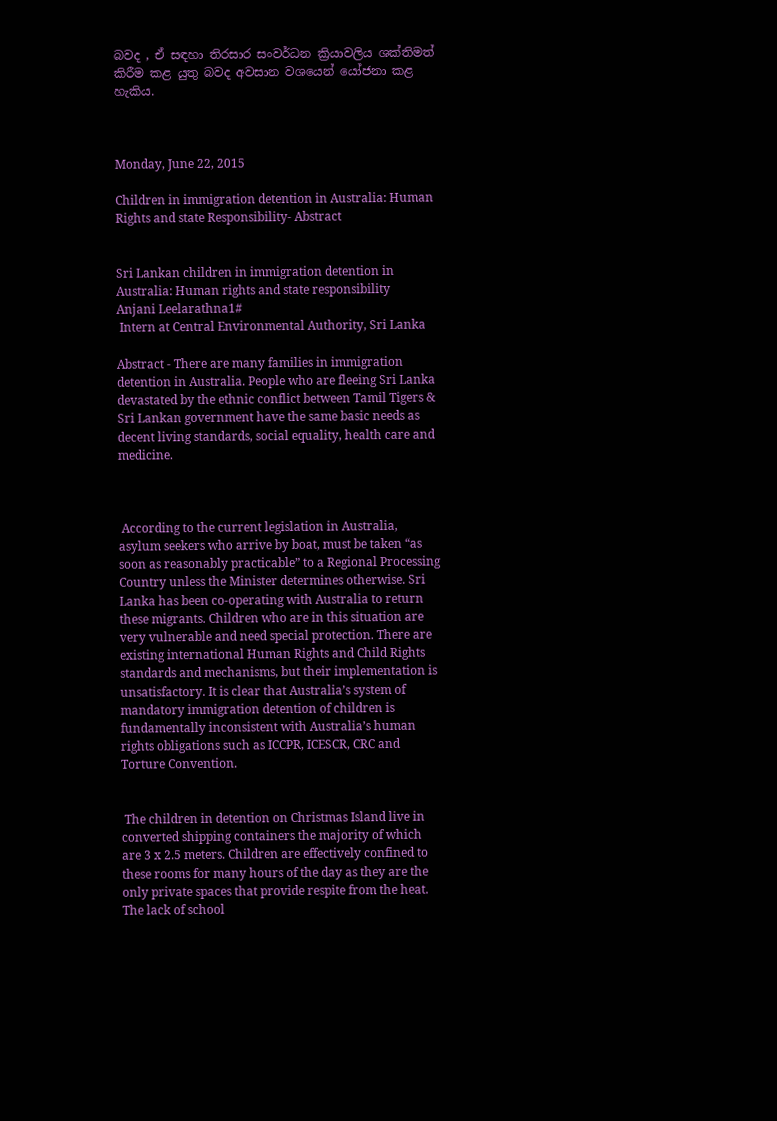බවද , ඒ සඳහා තිරසාර සංවර්ධන ක්‍රියාවලිය ශක්තිමත් කිරීම කළ යුතු බවද අවසාන වශයෙන් යෝජනා කළ හැකිය.



Monday, June 22, 2015

Children in immigration detention in Australia: Human Rights and state Responsibility- Abstract


Sri Lankan children in immigration detention in Australia: Human rights and state responsibility
Anjani Leelarathna1#
 Intern at Central Environmental Authority, Sri Lanka

Abstract - There are many families in immigration detention in Australia. People who are fleeing Sri Lanka devastated by the ethnic conflict between Tamil Tigers & Sri Lankan government have the same basic needs as decent living standards, social equality, health care and medicine.



 According to the current legislation in Australia, asylum seekers who arrive by boat, must be taken “as soon as reasonably practicable” to a Regional Processing Country unless the Minister determines otherwise. Sri Lanka has been co-operating with Australia to return these migrants. Children who are in this situation are very vulnerable and need special protection. There are existing international Human Rights and Child Rights standards and mechanisms, but their implementation is unsatisfactory. It is clear that Australia’s system of mandatory immigration detention of children is fundamentally inconsistent with Australia’s human rights obligations such as ICCPR, ICESCR, CRC and Torture Convention.


 The children in detention on Christmas Island live in converted shipping containers the majority of which are 3 x 2.5 meters. Children are effectively confined to these rooms for many hours of the day as they are the only private spaces that provide respite from the heat. The lack of school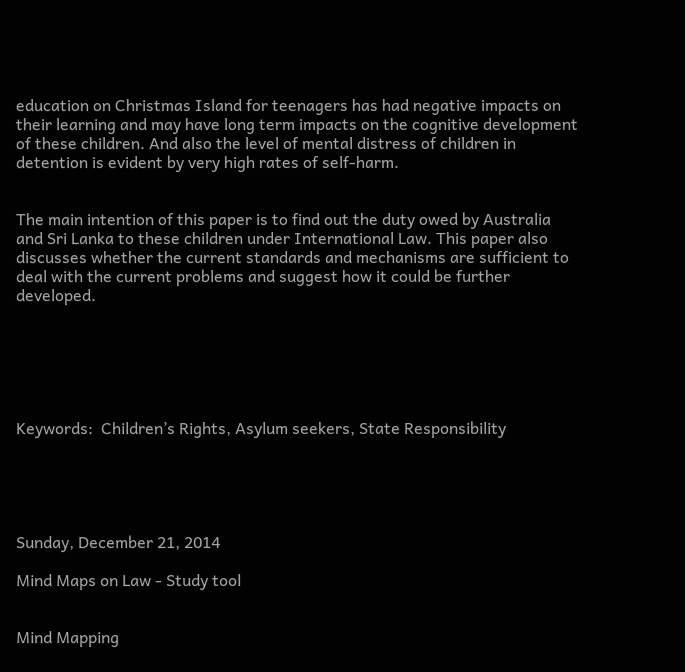education on Christmas Island for teenagers has had negative impacts on their learning and may have long term impacts on the cognitive development of these children. And also the level of mental distress of children in detention is evident by very high rates of self-harm.


The main intention of this paper is to find out the duty owed by Australia and Sri Lanka to these children under International Law. This paper also discusses whether the current standards and mechanisms are sufficient to deal with the current problems and suggest how it could be further developed.






Keywords:  Children’s Rights, Asylum seekers, State Responsibility





Sunday, December 21, 2014

Mind Maps on Law - Study tool


Mind Mapping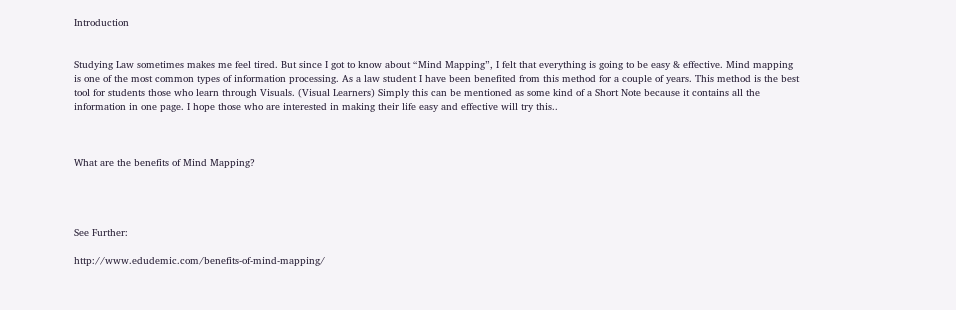Introduction


Studying Law sometimes makes me feel tired. But since I got to know about “Mind Mapping”, I felt that everything is going to be easy & effective. Mind mapping is one of the most common types of information processing. As a law student I have been benefited from this method for a couple of years. This method is the best tool for students those who learn through Visuals. (Visual Learners) Simply this can be mentioned as some kind of a Short Note because it contains all the information in one page. I hope those who are interested in making their life easy and effective will try this..



What are the benefits of Mind Mapping?




See Further:

http://www.edudemic.com/benefits-of-mind-mapping/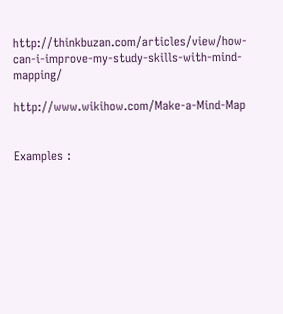http://thinkbuzan.com/articles/view/how-can-i-improve-my-study-skills-with-mind-mapping/

http://www.wikihow.com/Make-a-Mind-Map


Examples :